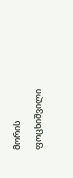მორის ფოცხიშვილი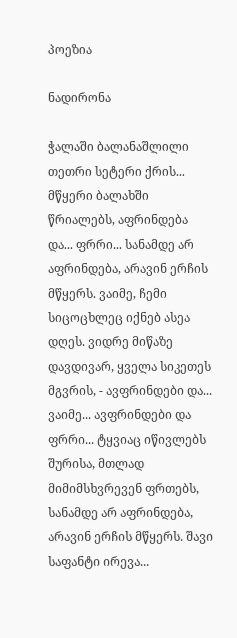პოეზია

ნადირონა

ჭალაში ბალანაშლილი თეთრი სეტერი ქრის... მწყერი ბალახში წრიალებს, აფრინდება და... ფრრი... სანამდე არ აფრინდება, არავინ ერჩის მწყერს. ვაიმე, ჩემი სიცოცხლეც იქნებ ასეა დღეს. ვიდრე მიწაზე დავდივარ, ყველა სიკეთეს მგვრის, - ავფრინდები და... ვაიმე... ავფრინდები და ფრრი... ტყვიაც იწივლებს შურისა, მთლად მიმიმსხვრევენ ფრთებს, სანამდე არ აფრინდება, არავინ ერჩის მწყერს. შავი საფანტი ირევა...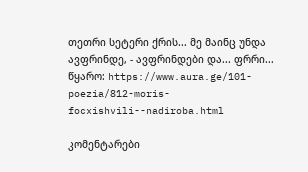თეთრი სეტერი ქრის... მე მაინც უნდა ავფრინდე, - ავფრინდები და... ფრრი...
წყარო: https://www.aura.ge/101-poezia/812-moris-focxishvili--nadiroba.html

კომენტარები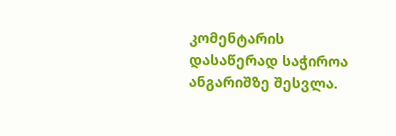კომენტარის დასაწერად საჭიროა ანგარიშზე შესვლა.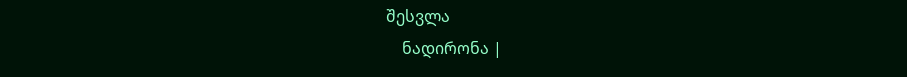შესვლა
    ნადირონა |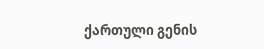ქართული გენის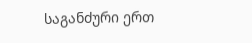საგანძური ერთ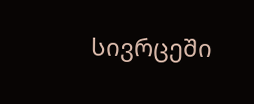სივრცეში